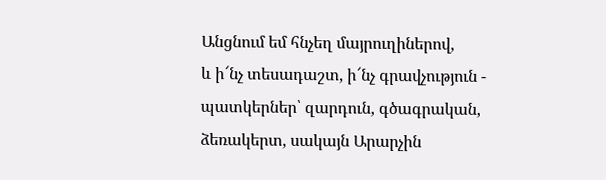Անցնում եմ հնչեղ մայրուղիներով,
և ի՜նչ տեսադաշտ, ի՜նչ գրավչություն -
պատկերներ՝ զարդուն, գծագրական,
ձեռակերտ, սակայն Արարչին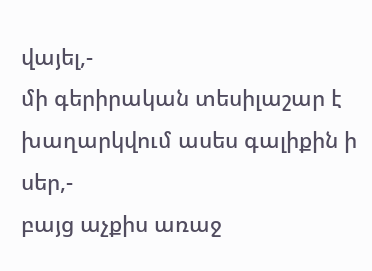վայել,-
մի գերիրական տեսիլաշար է
խաղարկվում ասես գալիքին ի սեր,-
բայց աչքիս առաջ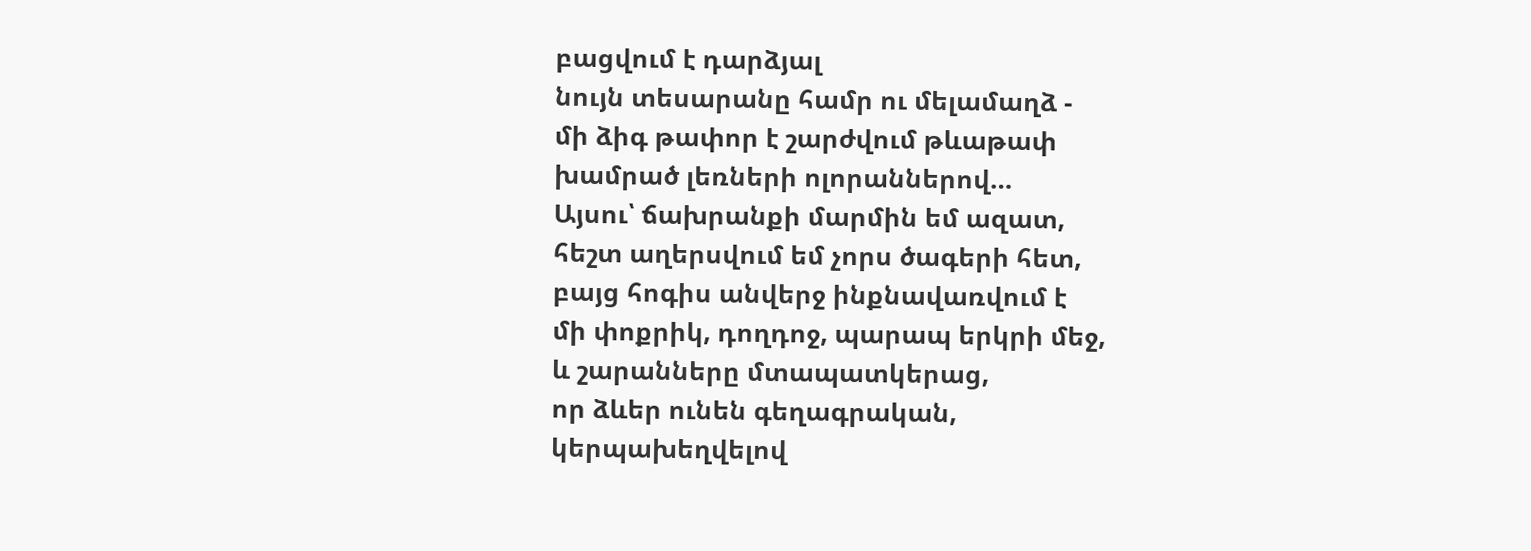բացվում է դարձյալ
նույն տեսարանը համր ու մելամաղձ -
մի ձիգ թափոր է շարժվում թևաթափ
խամրած լեռների ոլորաններով…
Այսու՝ ճախրանքի մարմին եմ ազատ,
հեշտ աղերսվում եմ չորս ծագերի հետ,
բայց հոգիս անվերջ ինքնավառվում է
մի փոքրիկ, դողդոջ, պարապ երկրի մեջ,
և շարանները մտապատկերաց,
որ ձևեր ունեն գեղագրական,
կերպախեղվելով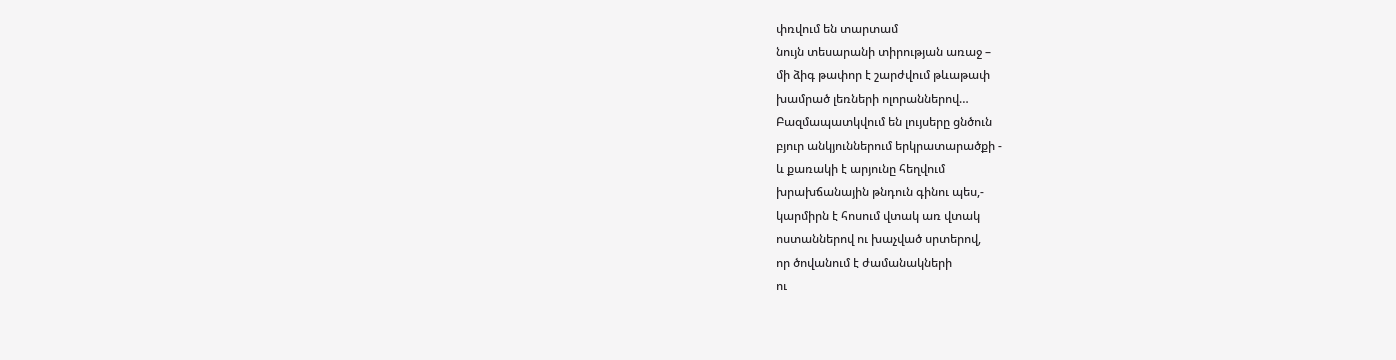փռվում են տարտամ
նույն տեսարանի տիրության առաջ –
մի ձիգ թափոր է շարժվում թևաթափ
խամրած լեռների ոլորաններով…
Բազմապատկվում են լույսերը ցնծուն
բյուր անկյուններում երկրատարածքի -
և քառակի է արյունը հեղվում
խրախճանային թնդուն գինու պես,-
կարմիրն է հոսում վտակ առ վտակ
ոստաններով ու խաչված սրտերով,
որ ծովանում է ժամանակների
ու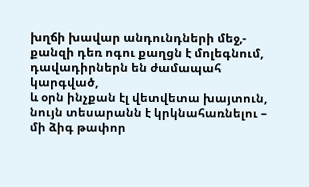խղճի խավար անդունդների մեջ,-
քանզի դեռ ոգու քաղցն է մոլեգնում,
դավադիրներն են ժամապահ կարգված,
և օրն ինչքան էլ վետվետա խայտուն,
նույն տեսարանն է կրկնահառնելու –
մի ձիգ թափոր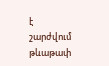է շարժվում թևաթափ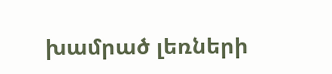խամրած լեռների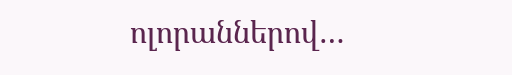ոլորաններով…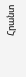Հրանտ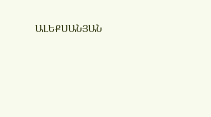ԱԼԵՔՍԱՆՅԱՆ